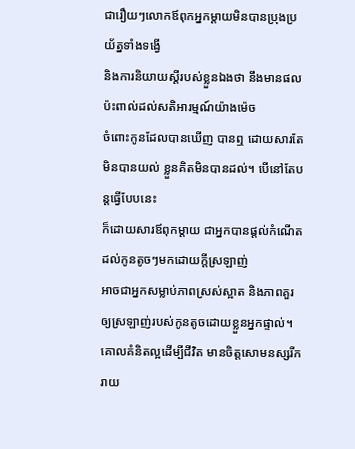ជារឿយៗលោកឪពុកអ្នកម្ដាយមិនបានប្រុងប្រយ័ត្នទាំងទង្វើ
និងការនិយាយស្ដីរបស់ខ្លួនឯងថា នឹងមានផលប៉ះពាល់ដល់សតិអារម្មណ៍យ៉ាងម៉េច
ចំពោះកូនដែលបានឃើញ បានឮ ដោយសារតែមិនបានយល់ ខ្លួនគិតមិនបានដល់។ បើនៅតែបន្ដធ្វើបែបនេះ
ក៏ដោយសារឪពុកម្ដាយ ជាអ្នកបានផ្ដល់កំណើតដល់កូនតូចៗមកដោយក្ដីស្រឡាញ់
អាចជាអ្នកសម្លាប់ភាពស្រស់ស្អាត និងភាពគួរឲ្យស្រឡាញ់របស់កូនតូចដោយខ្លួនអ្នកផ្ទាល់។ គោលគំនិតល្អដើម្បីជីវិត មានចិត្តសោមនស្សរីករាយ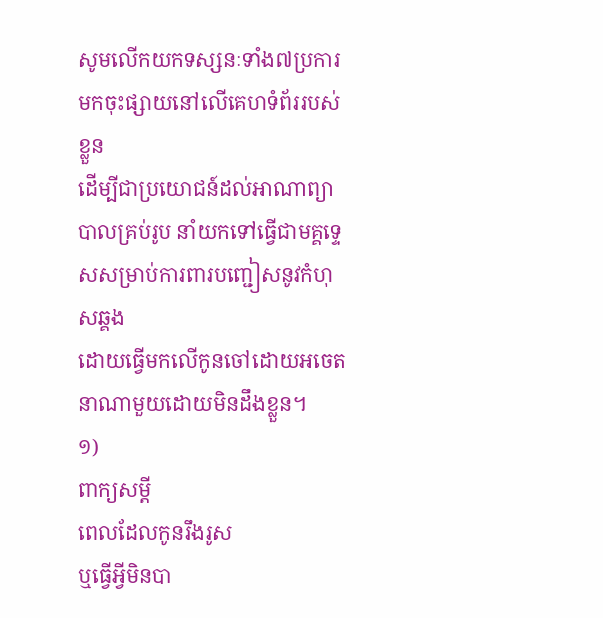សូមលើកយកទស្សនៈទាំង៧ប្រការ មកចុះផ្សាយនៅលើគេហទំព័ររបស់ខ្លួន
ដើម្បីជាប្រយោជន៍ដល់អាណាព្យាបាលគ្រប់រូប នាំយកទៅធ្វើជាមគ្គទ្ទេសសម្រាប់ការពារបញ្ជៀសនូវកំហុសឆ្គង
ដោយធ្វើមកលើកូនចៅដោយអចេតនាណាមួយដោយមិនដឹងខ្លួន។
១)
ពាក្យសម្ដី
ពេលដែលកូនរឹងរូស
ឬធ្វើអ្វីមិនបា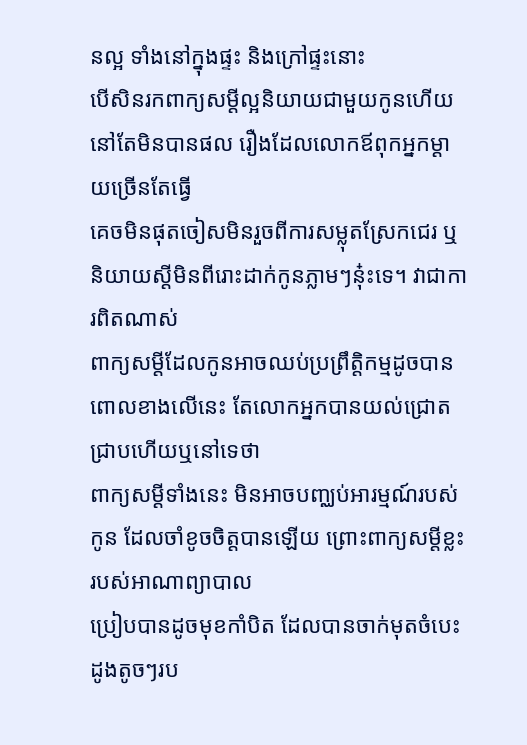នល្អ ទាំងនៅក្នុងផ្ទះ និងក្រៅផ្ទះនោះ
បើសិនរកពាក្យសម្ដីល្អនិយាយជាមួយកូនហើយ នៅតែមិនបានផល រឿងដែលលោកឪពុកអ្នកម្ដាយច្រើនតែធ្វើ
គេចមិនផុតចៀសមិនរួចពីការសម្លុតស្រែកជេរ ឬនិយាយស្ដីមិនពីរោះដាក់កូនភ្លាមៗនុ៎ះទេ។ វាជាការពិតណាស់
ពាក្យសម្តីដែលកូនអាចឈប់ប្រព្រឹត្តិកម្មដូចបានពោលខាងលើនេះ តែលោកអ្នកបានយល់ជ្រោតជ្រាបហើយឬនៅទេថា
ពាក្យសម្ដីទាំងនេះ មិនអាចបញ្ឈប់អារម្មណ៍របស់កូន ដែលចាំខូចចិត្តបានឡើយ ព្រោះពាក្យសម្ដីខ្លះរបស់អាណាព្យាបាល
ប្រៀបបានដូចមុខកាំបិត ដែលបានចាក់មុតចំបេះដូងតូចៗរប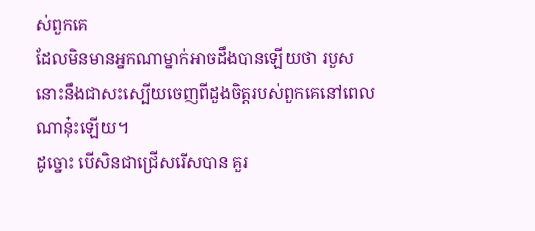ស់ពួកគេ
ដែលមិនមានអ្នកណាម្នាក់អាចដឹងបានឡើយថា របួសនោះនឹងជាសះស្បើយចេញពីដួងចិត្តរបស់ពួកគេនៅពេលណានុ៎ះឡើយ។
ដូច្នោះ បើសិនជាជ្រើសរើសបាន គួរ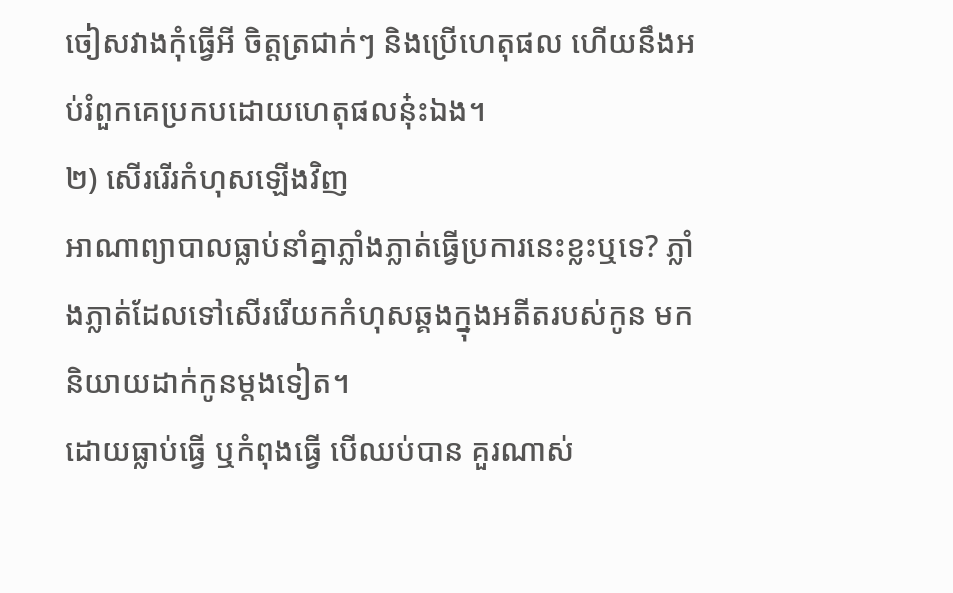ចៀសវាងកុំធ្វើអី ចិត្តត្រជាក់ៗ និងប្រើហេតុផល ហើយនឹងអប់រំពួកគេប្រកបដោយហេតុផលនុ៎ះឯង។
២) សើររើរកំហុសឡើងវិញ
អាណាព្យាបាលធ្លាប់នាំគ្នាភ្លាំងភ្លាត់ធ្វើប្រការនេះខ្លះឬទេ? ភ្លាំងភ្លាត់ដែលទៅសើររើយកកំហុសឆ្គងក្នុងអតីតរបស់កូន មកនិយាយដាក់កូនម្ដងទៀត។
ដោយធ្លាប់ធ្វើ ឬកំពុងធ្វើ បើឈប់បាន គួរណាស់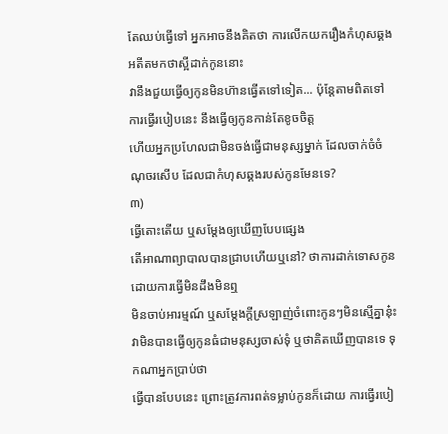តែឈប់ធ្វើទៅ អ្នកអាចនឹងគិតថា ការលើកយករឿងកំហុសឆ្គងអតីតមកថាស្អីដាក់កូននោះ
វានឹងជួយធ្វើឲ្យកូនមិនហ៊ានធ្វើតទៅទៀត... ប៉ុន្តែតាមពិតទៅ ការធ្វើរបៀបនេះ នឹងធ្វើឲ្យកូនកាន់តែខូចចិត្ត
ហើយអ្នកប្រហែលជាមិនចង់ធ្វើជាមនុស្សម្នាក់ ដែលចាក់ចំចំណុចរសើប ដែលជាកំហុសឆ្គងរបស់កូនមែនទេ?
៣)
ធ្វើតោះតើយ ឬសម្ដែងឲ្យឃើញបែបផ្សេង
តើអាណាព្យាបាលបានជ្រាបហើយឬនៅ? ថាការដាក់ទោសកូនដោយការធ្វើមិនដឹងមិនឮ
មិនចាប់អារម្មណ៍ ឬសម្ដែងក្ដីស្រឡាញ់ចំពោះកូនៗមិនស្មើគ្នានុ៎ះ
វាមិនបានធ្វើឲ្យកូនធំជាមនុស្សចាស់ទុំ ឬថាគិតឃើញបានទេ ទុកណាអ្នកប្រាប់ថា
ធ្វើបានបែបនេះ ព្រោះត្រូវការពត់ទម្លាប់កូនក៏ដោយ ការធ្វើរបៀ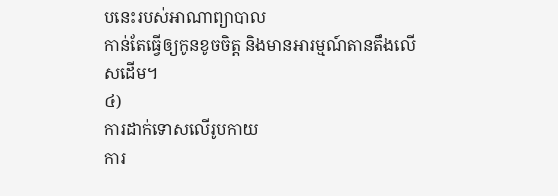បនេះរបស់អាណាព្យាបាល
កាន់តែធ្វើឲ្យកូនខូចចិត្ត និងមានអារម្មណ៍តានតឹងលើសដើម។
៤)
ការដាក់ទោសលើរូបកាយ
ការ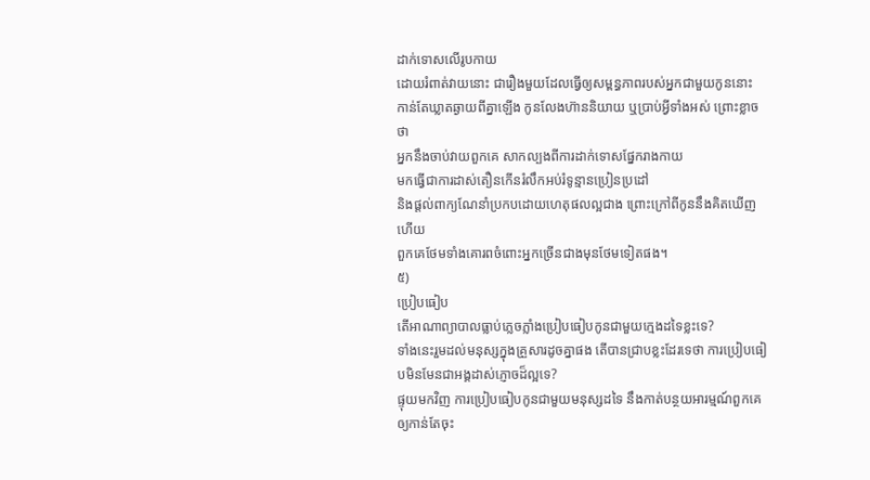ដាក់ទោសលើរូបកាយ
ដោយរំពាត់វាយនោះ ជារឿងមួយដែលធ្វើឲ្យសម្ពន្ធភាពរបស់អ្នកជាមួយកូននោះ
កាន់តែឃ្លាតឆ្ងាយពីគ្នាឡើង កូនលែងហ៊ាននិយាយ ឬប្រាប់អ្វីទាំងអស់ ព្រោះខ្លាចថា
អ្នកនឹងចាប់វាយពួកគេ សាកល្បងពីការដាក់ទោសផ្នែករាងកាយ
មកធ្វើជាការដាស់តឿនកើនរំលឹកអប់រំទូន្មានប្រៀនប្រដៅ
និងផ្ដល់ពាក្យណែនាំប្រកបដោយហេតុផលល្អជាង ព្រោះក្រៅពីកូននឹងគិតឃើញហើយ
ពួកគេថែមទាំងគោរពចំពោះអ្នកច្រើនជាងមុនថែមទៀតផង។
៥)
ប្រៀបធៀប
តើអាណាព្យាបាលធ្លាប់ភ្លេចភ្លាំងប្រៀបធៀបកូនជាមួយក្មេងដទៃខ្លះទេ?
ទាំងនេះរួមដល់មនុស្សក្នុងគ្រួសារដូចគ្នាផង តើបានជ្រាបខ្លះដែរទេថា ការប្រៀបធៀបមិនមែនជាអង្គដាស់ភ្ញោចដ៏ល្អទេ?
ផ្ទុយមកវិញ ការប្រៀបធៀបកូនជាមួយមនុស្សដទៃ នឹងកាត់បន្ថយអារម្មណ៍ពួកគេឲ្យកាន់តែចុះ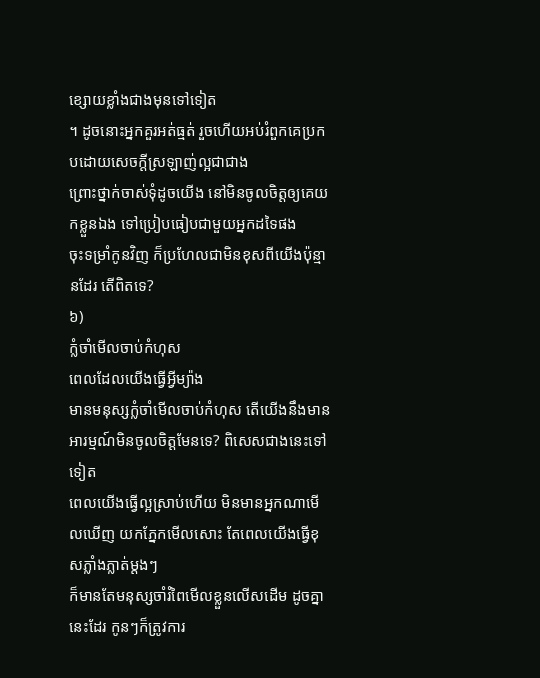ខ្សោយខ្លាំងជាងមុនទៅទៀត
។ ដូចនោះអ្នកគួរអត់ធ្មត់ រួចហើយអប់រំពួកគេប្រកបដោយសេចក្ដីស្រឡាញ់ល្អជាជាង
ព្រោះថ្នាក់ចាស់ទុំដូចយើង នៅមិនចូលចិត្តឲ្យគេយកខ្លួនឯង ទៅប្រៀបធៀបជាមួយអ្នកដទៃផង
ចុះទម្រាំកូនវិញ ក៏ប្រហែលជាមិនខុសពីយើងប៉ុន្មានដែរ តើពិតទេ?
៦)
ក្លំចាំមើលចាប់កំហុស
ពេលដែលយើងធ្វើអ្វីម្យ៉ាង
មានមនុស្សក្លំចាំមើលចាប់កំហុស តើយើងនឹងមានអារម្មណ៍មិនចូលចិត្តមែនទេ? ពិសេសជាងនេះទៅទៀត
ពេលយើងធ្វើល្អស្រាប់ហើយ មិនមានអ្នកណាមើលឃើញ យកភ្នែកមើលសោះ តែពេលយើងធ្វើខុសភ្លាំងភ្លាត់ម្ដងៗ
ក៏មានតែមនុស្សចាំរំពៃមើលខ្លួនលើសដើម ដូចគ្នានេះដែរ កូនៗក៏ត្រូវការ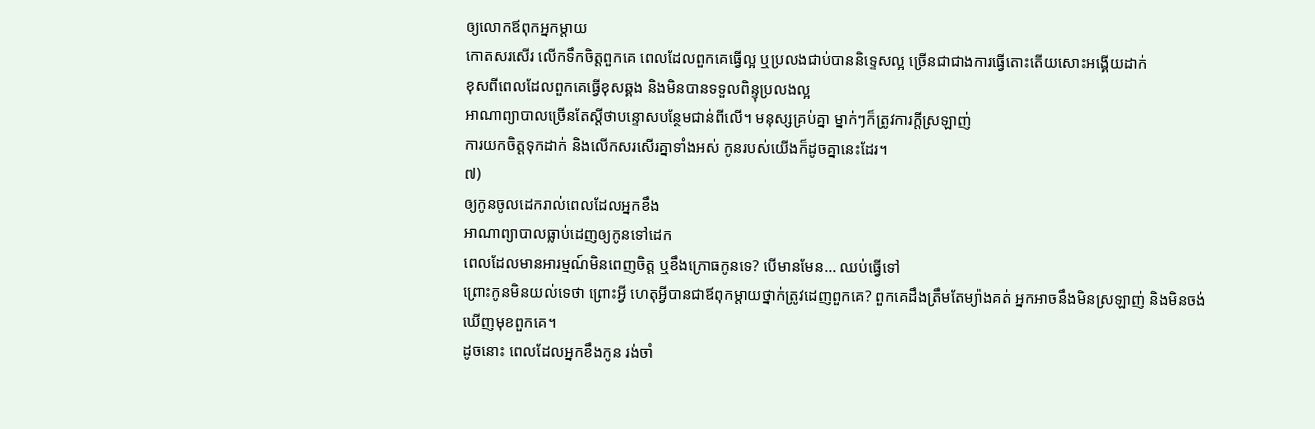ឲ្យលោកឪពុកអ្នកម្ដាយ
កោតសរសើរ លើកទឹកចិត្តពួកគេ ពេលដែលពួកគេធ្វើល្អ ឬប្រលងជាប់បាននិទ្ទេសល្អ ច្រើនជាជាងការធ្វើតោះតើយសោះអង្គើយដាក់
ខុសពីពេលដែលពួកគេធ្វើខុសឆ្គង និងមិនបានទទួលពិន្ទុប្រលងល្អ
អាណាព្យាបាលច្រើនតែស្ដីថាបន្ទោសបន្ថែមជាន់ពីលើ។ មនុស្សគ្រប់គ្នា ម្នាក់ៗក៏ត្រូវការក្ដីស្រឡាញ់
ការយកចិត្តទុកដាក់ និងលើកសរសើរគ្នាទាំងអស់ កូនរបស់យើងក៏ដូចគ្នានេះដែរ។
៧)
ឲ្យកូនចូលដេករាល់ពេលដែលអ្នកខឹង
អាណាព្យាបាលធ្លាប់ដេញឲ្យកូនទៅដេក
ពេលដែលមានអារម្មណ៍មិនពេញចិត្ត ឬខឹងក្រោធកូនទេ? បើមានមែន... ឈប់ធ្វើទៅ
ព្រោះកូនមិនយល់ទេថា ព្រោះអ្វី ហេតុអ្វីបានជាឪពុកម្ដាយថ្នាក់ត្រូវដេញពួកគេ? ពួកគេដឹងត្រឹមតែម្យ៉ាងគត់ អ្នកអាចនឹងមិនស្រឡាញ់ និងមិនចង់ឃើញមុខពួកគេ។
ដូចនោះ ពេលដែលអ្នកខឹងកូន រង់ចាំ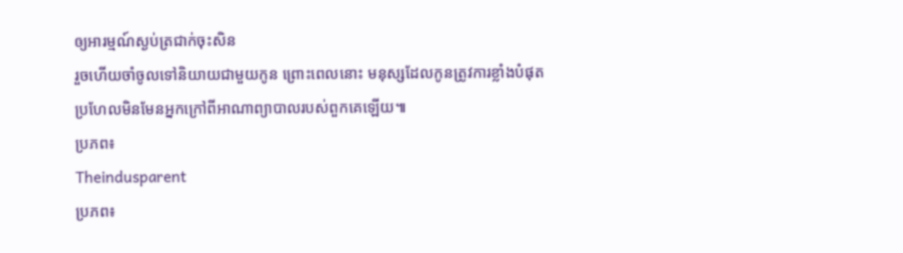ឲ្យអារម្មណ៍ស្ងប់ត្រជាក់ចុះសិន
រួចហើយចាំចូលទៅនិយាយជាមួយកូន ព្រោះពេលនោះ មនុស្សដែលកូនត្រូវការខ្លាំងបំផុត
ប្រហែលមិនមែនអ្នកក្រៅពីអាណាព្យាបាលរបស់ពួកគេឡើយ៕
ប្រភព៖
Theindusparent
ប្រភព៖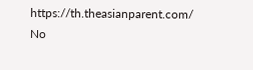https://th.theasianparent.com/
No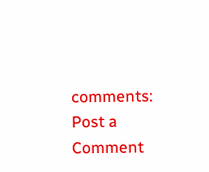comments:
Post a Comment